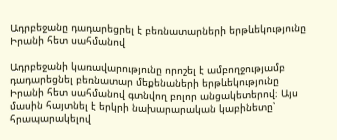Ադրբեջանը դադարեցրել է բեռնատարների երթևեկությունը Իրանի հետ սահմանով

Ադրբեջանի կառավարությունը որոշել է ամբողջությամբ դադարեցնել բեռնատար մեքենաների երթևեկությունը Իրանի հետ սահմանով գտնվող բոլոր անցակետերով։ Այս մասին հայտնել է երկրի նախարարական կաբինետը՝ հրապարակելով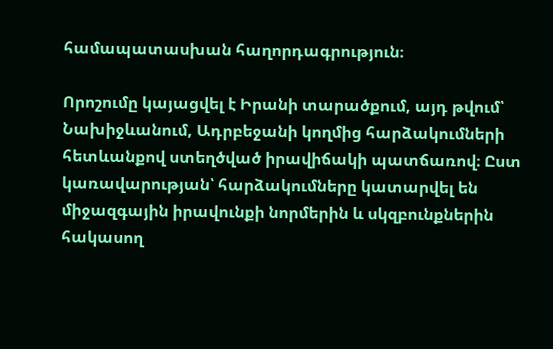համապատասխան հաղորդագրություն։

Որոշումը կայացվել է Իրանի տարածքում, այդ թվում՝ Նախիջևանում, Ադրբեջանի կողմից հարձակումների հետևանքով ստեղծված իրավիճակի պատճառով։ Ըստ կառավարության՝ հարձակումները կատարվել են միջազգային իրավունքի նորմերին և սկզբունքներին հակասող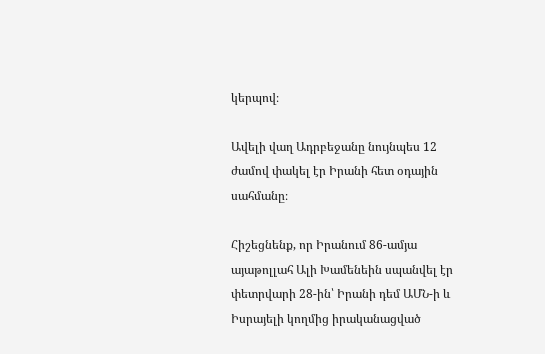կերպով։

Ավելի վաղ Ադրբեջանը նույնպես 12 ժամով փակել էր Իրանի հետ օդային սահմանը։

Հիշեցնենք, որ Իրանում 86-ամյա այաթոլլահ Ալի Խամենեին սպանվել էր փետրվարի 28-ին՝ Իրանի դեմ ԱՄՆ-ի և Իսրայելի կողմից իրականացված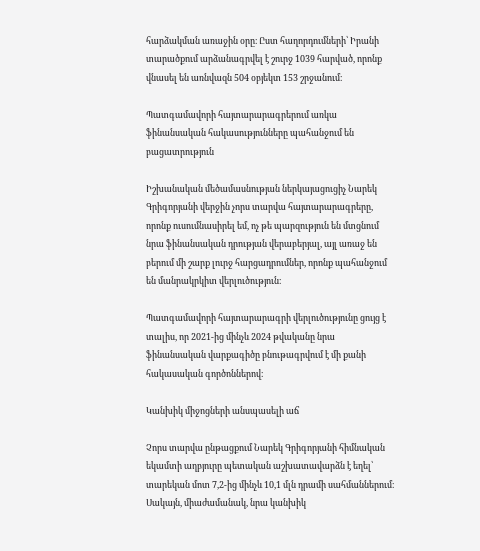հարձակման առաջին օրը։ Ըստ հաղորդումների՝ Իրանի տարածքում արձանագրվել է շուրջ 1039 հարված, որոնք վնասել են առնվազն 504 օբյեկտ 153 շրջանում։

Պատգամավորի հայտարարագրերում առկա ֆինանսական հակասությունները պահանջում են բացատրություն

Իշխանական մեծամասնության ներկայացուցիչ Նարեկ Գրիգորյանի վերջին չորս տարվա հայտարարագրերը, որոնք ուսումնասիրել եմ, ոչ թե պարզություն են մտցնում նրա ֆինանսական դրության վերաբերյալ, այլ առաջ են բերում մի շարք լուրջ հարցադրումներ, որոնք պահանջում են մանրակրկիտ վերլուծություն։

Պատգամավորի հայտարարագրի վերլուծությունը ցույց է տալիս, որ 2021-ից մինչև 2024 թվականը նրա ֆինանսական վարքագիծը բնութագրվում է մի քանի հակասական գործոններով։

Կանխիկ միջոցների անսպասելի աճ

Չորս տարվա ընթացքում Նարեկ Գրիգորյանի հիմնական եկամտի աղբյուրը պետական աշխատավարձն է եղել՝ տարեկան մոտ 7,2-ից մինչև 10,1 մլն դրամի սահմաններում։ Սակայն, միաժամանակ, նրա կանխիկ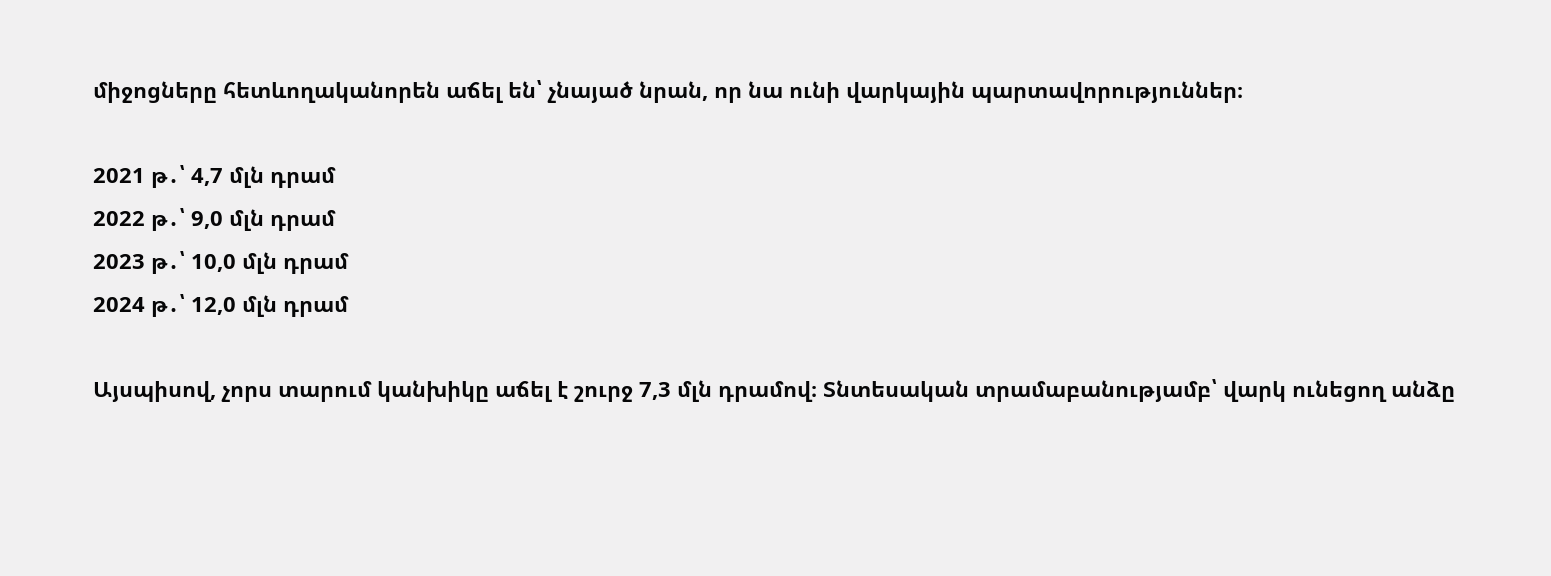միջոցները հետևողականորեն աճել են՝ չնայած նրան, որ նա ունի վարկային պարտավորություններ։

2021 թ․՝ 4,7 մլն դրամ
2022 թ․՝ 9,0 մլն դրամ
2023 թ․՝ 10,0 մլն դրամ
2024 թ․՝ 12,0 մլն դրամ

Այսպիսով, չորս տարում կանխիկը աճել է շուրջ 7,3 մլն դրամով։ Տնտեսական տրամաբանությամբ՝ վարկ ունեցող անձը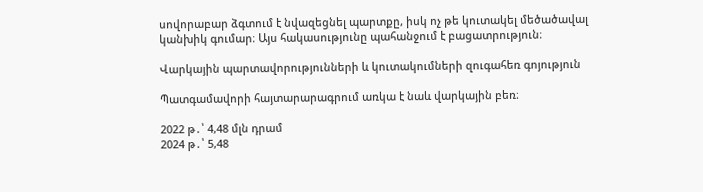սովորաբար ձգտում է նվազեցնել պարտքը, իսկ ոչ թե կուտակել մեծածավալ կանխիկ գումար։ Այս հակասությունը պահանջում է բացատրություն։

Վարկային պարտավորությունների և կուտակումների զուգահեռ գոյություն

Պատգամավորի հայտարարագրում առկա է նաև վարկային բեռ։

2022 թ․՝ 4,48 մլն դրամ
2024 թ․՝ 5,48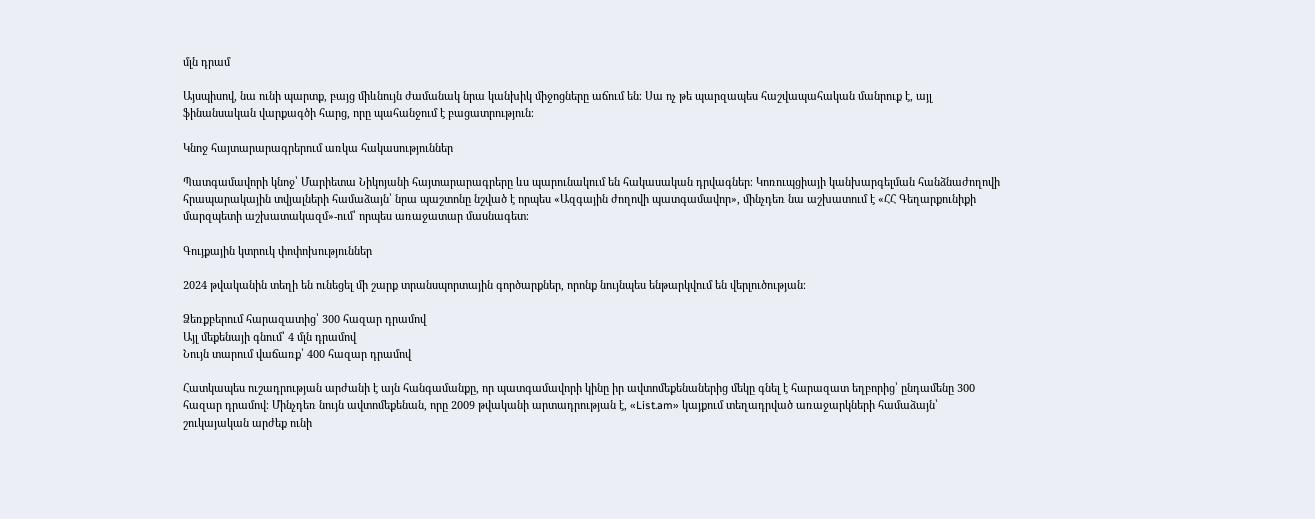մլն դրամ

Այսպիսով, նա ունի պարտք, բայց միևնույն ժամանակ նրա կանխիկ միջոցները աճում են։ Սա ոչ թե պարզապես հաշվապահական մանրուք է, այլ ֆինանսական վարքագծի հարց, որը պահանջում է բացատրություն։

Կնոջ հայտարարագրերում առկա հակասություններ

Պատգամավորի կնոջ՝ Մարիետա Նիկոյանի հայտարարագրերը ևս պարունակում են հակասական դրվագներ։ Կոռուպցիայի կանխարգելման հանձնաժողովի հրապարակային տվյալների համաձայն՝ նրա պաշտոնը նշված է որպես «Ազգային ժողովի պատգամավոր», մինչդեռ նա աշխատում է «ՀՀ Գեղարքունիքի մարզպետի աշխատակազմ»-ում՝ որպես առաջատար մասնագետ։

Գույքային կտրուկ փոփոխություններ

2024 թվականին տեղի են ունեցել մի շարք տրանսպորտային գործարքներ, որոնք նույնպես ենթարկվում են վերլուծության։

Ձեռքբերում հարազատից՝ 300 հազար դրամով
Այլ մեքենայի գնում՝ 4 մլն դրամով
Նույն տարում վաճառք՝ 400 հազար դրամով

Հատկապես ուշադրության արժանի է այն հանգամանքը, որ պատգամավորի կինը իր ավտոմեքենաներից մեկը գնել է հարազատ եղբորից՝ ընդամենը 300 հազար դրամով։ Մինչդեռ նույն ավտոմեքենան, որը 2009 թվականի արտադրության է, «List.am» կայքում տեղադրված առաջարկների համաձայն՝ շուկայական արժեք ունի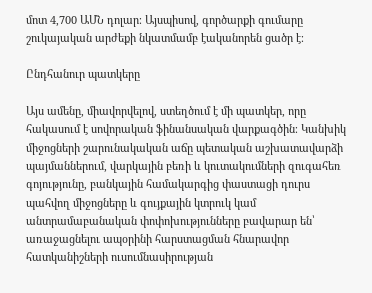մոտ 4,700 ԱՄՆ դոլար։ Այսպիսով, գործարքի գումարը շուկայական արժեքի նկատմամբ էականորեն ցածր է։

Ընդհանուր պատկերը

Այս ամենը, միավորվելով, ստեղծում է մի պատկեր, որը հակասում է սովորական ֆինանսական վարքագծին։ Կանխիկ միջոցների շարունակական աճը պետական աշխատավարձի պայմաններում, վարկային բեռի և կուտակումների զուգահեռ գոյությունը, բանկային համակարգից փաստացի դուրս պահվող միջոցները և գույքային կտրուկ կամ անտրամաբանական փոփոխությունները բավարար են՝ առաջացնելու ապօրինի հարստացման հնարավոր հատկանիշների ուսումնասիրության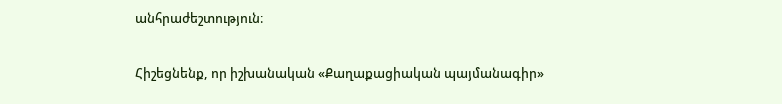անհրաժեշտություն։

Հիշեցնենք, որ իշխանական «Քաղաքացիական պայմանագիր»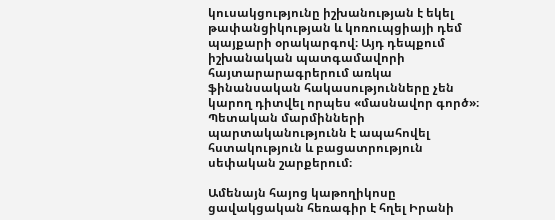կուսակցությունը իշխանության է եկել թափանցիկության և կոռուպցիայի դեմ պայքարի օրակարգով։ Այդ դեպքում իշխանական պատգամավորի հայտարարագրերում առկա ֆինանսական հակասությունները չեն կարող դիտվել որպես «մասնավոր գործ»։ Պետական մարմինների պարտականությունն է ապահովել հստակություն և բացատրություն սեփական շարքերում։

Ամենայն հայոց կաթողիկոսը ցավակցական հեռագիր է հղել Իրանի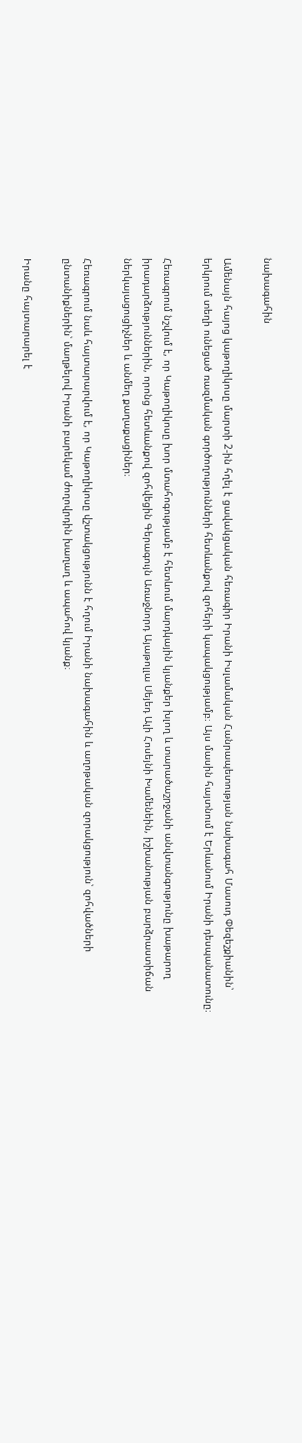նախագահին

Ամենայն հայոց կաթողիկոսը մարտի 2-ին հղել է ցավակցական հեռագիր Իրանի Իսլամական Հանրապետության նախագահ Մասուդ Փեզեշքիանին՝ երկրում տեղի ունեցած ռազմական գործողությունների հետևանքով զոհերի կապակցությամբ։ Այս մասին հայտնում է Երևանում Իրանի դեսպանատունը։

Հեռագրում նշվում է, որ Կաթողիկոսը խոր մտահոգությամբ է հետևում մարդկային կյանքեր խլող և տարածաշրջանի անվտանգությունը խաթարող իրադարձություններին, որոնց հետևանքով զոհվեցին Գերագույն Առաջնորդ Այաթոլլա Սեյեդ Ալի Հոսեյնի Խամենեին, իշխանության բարձրաստիճան ներկայացուցիչներ և անմեղ քաղաքացիներ։

Հեռագրում նաև հայտարարվում է, որ Կաթողիկոսը վշտակցությունն է հղում Իրանի նախագահին և աղոթական զորակցություն՝ զոհվածների ընտանիքներին՝ մաղթելով Իրանի բարեկամ ժողովրդին խաղաղ և ապահով կյանք։

Իրանը հայտարարել է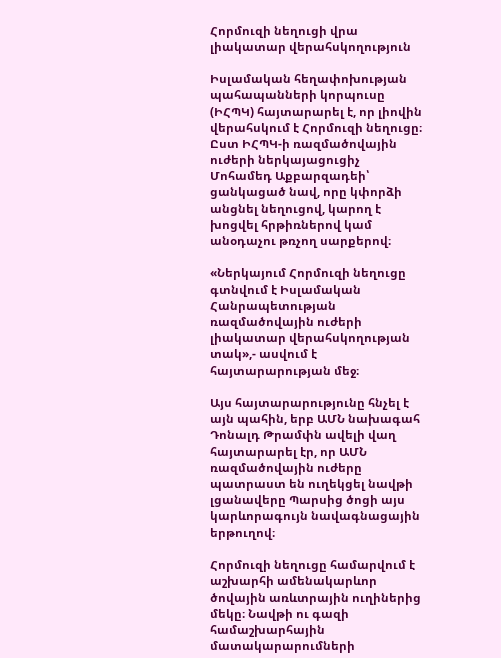Հորմուզի նեղուցի վրա լիակատար վերահսկողություն

Իսլամական հեղափոխության պահապանների կորպուսը (ԻՀՊԿ) հայտարարել է, որ լիովին վերահսկում է Հորմուզի նեղուցը։ Ըստ ԻՀՊԿ-ի ռազմածովային ուժերի ներկայացուցիչ Մոհամեդ Աքբարզադեի՝ ցանկացած նավ, որը կփորձի անցնել նեղուցով, կարող է խոցվել հրթիռներով կամ անօդաչու թռչող սարքերով։

«Ներկայում Հորմուզի նեղուցը գտնվում է Իսլամական Հանրապետության ռազմածովային ուժերի լիակատար վերահսկողության տակ»,- ասվում է հայտարարության մեջ։

Այս հայտարարությունը հնչել է այն պահին, երբ ԱՄՆ նախագահ Դոնալդ Թրամփն ավելի վաղ հայտարարել էր, որ ԱՄՆ ռազմածովային ուժերը պատրաստ են ուղեկցել նավթի լցանավերը Պարսից ծոցի այս կարևորագույն նավագնացային երթուղով։

Հորմուզի նեղուցը համարվում է աշխարհի ամենակարևոր ծովային առևտրային ուղիներից մեկը։ Նավթի ու գազի համաշխարհային մատակարարումների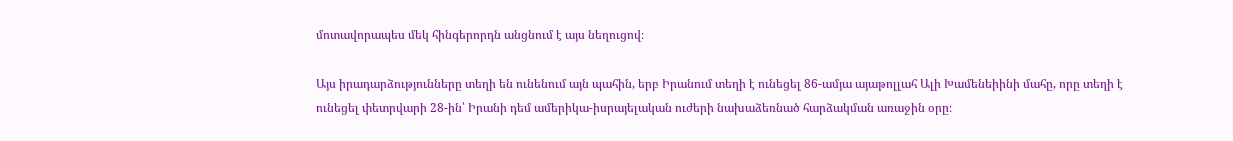մոտավորապես մեկ հինգերորդն անցնում է այս նեղուցով։

Այս իրադարձությունները տեղի են ունենում այն պահին, երբ Իրանում տեղի է ունեցել 86-ամյա այաթոլլահ Ալի Խամենեիինի մահը, որը տեղի է ունեցել փետրվարի 28-ին՝ Իրանի դեմ ամերիկա-իսրայելական ուժերի նախաձեռնած հարձակման առաջին օրը։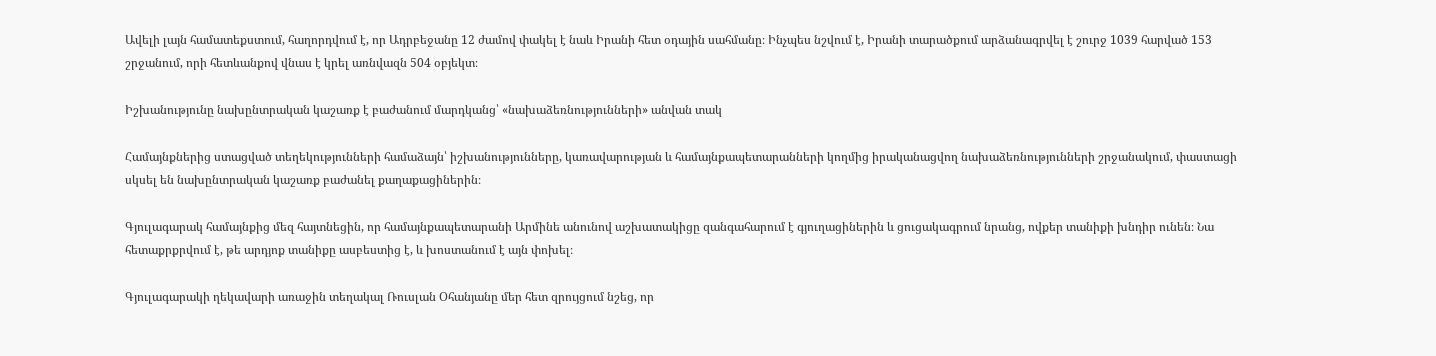Ավելի լայն համատեքստում, հաղորդվում է, որ Ադրբեջանը 12 ժամով փակել է նաև Իրանի հետ օդային սահմանը։ Ինչպես նշվում է, Իրանի տարածքում արձանագրվել է շուրջ 1039 հարված 153 շրջանում, որի հետևանքով վնաս է կրել առնվազն 504 օբյեկտ։

Իշխանությունը նախընտրական կաշառք է բաժանում մարդկանց՝ «նախաձեռնությունների» անվան տակ

Համայնքներից ստացված տեղեկությունների համաձայն՝ իշխանությունները, կառավարության և համայնքապետարանների կողմից իրականացվող նախաձեռնությունների շրջանակում, փաստացի սկսել են նախընտրական կաշառք բաժանել քաղաքացիներին։

Գյուլագարակ համայնքից մեզ հայտնեցին, որ համայնքապետարանի Արմինե անունով աշխատակիցը զանգահարում է գյուղացիներին և ցուցակագրում նրանց, ովքեր տանիքի խնդիր ունեն։ Նա հետաքրքրվում է, թե արդյոք տանիքը ասբեստից է, և խոստանում է այն փոխել։

Գյուլագարակի ղեկավարի առաջին տեղակալ Ռուսլան Օհանյանը մեր հետ զրույցում նշեց, որ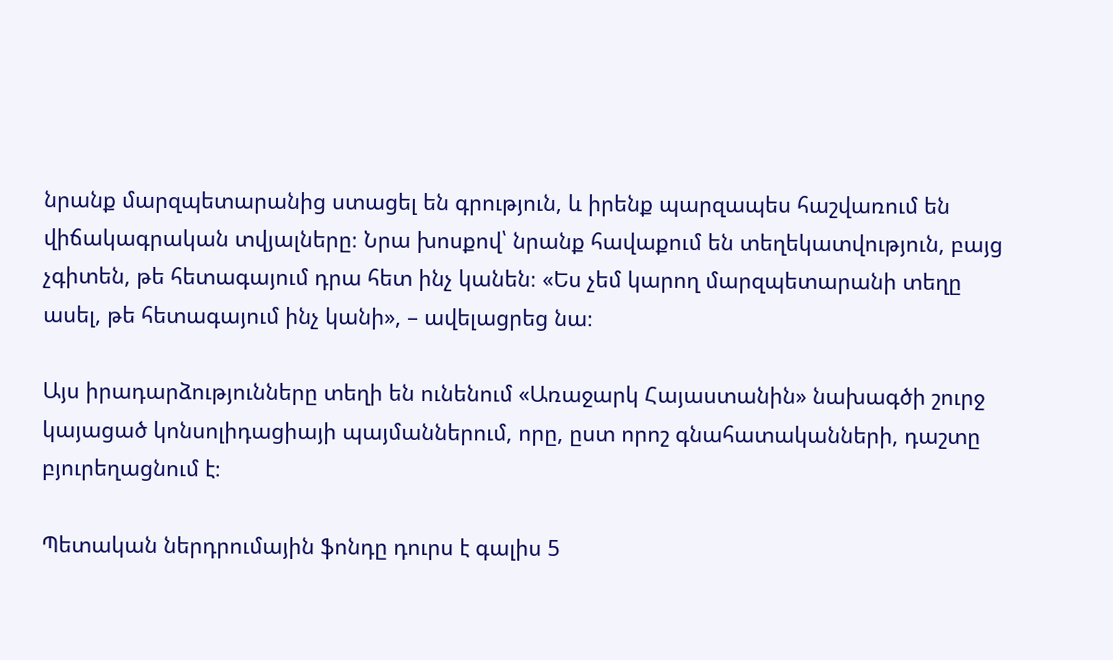նրանք մարզպետարանից ստացել են գրություն, և իրենք պարզապես հաշվառում են վիճակագրական տվյալները։ Նրա խոսքով՝ նրանք հավաքում են տեղեկատվություն, բայց չգիտեն, թե հետագայում դրա հետ ինչ կանեն։ «Ես չեմ կարող մարզպետարանի տեղը ասել, թե հետագայում ինչ կանի», – ավելացրեց նա։

Այս իրադարձությունները տեղի են ունենում «Առաջարկ Հայաստանին» նախագծի շուրջ կայացած կոնսոլիդացիայի պայմաններում, որը, ըստ որոշ գնահատականների, դաշտը բյուրեղացնում է։

Պետական ներդրումային ֆոնդը դուրս է գալիս 5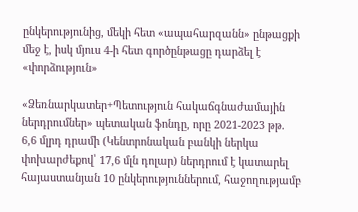ընկերությունից, մեկի հետ «ապահարզանն» ընթացքի մեջ է, իսկ մյուս 4-ի հետ գործընթացը դարձել է «փորձություն»

«Ձեռնարկատեր+Պետություն հակաճգնաժամային ներդրումներ» պետական ֆոնդը, որը 2021-2023 թթ. 6,6 մլրդ դրամի (Կենտրոնական բանկի ներկա փոխարժեքով՝ 17,6 մլն դոլար) ներդրում է կատարել հայաստանյան 10 ընկերություններում, հաջողությամբ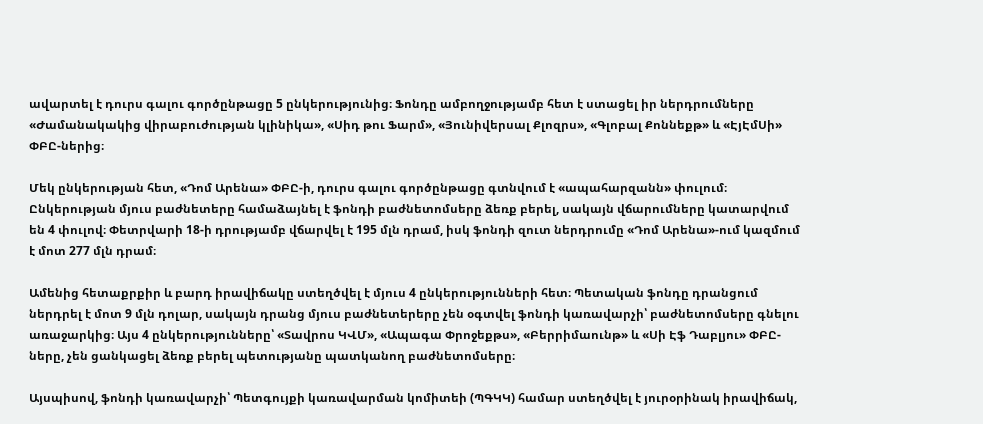ավարտել է դուրս գալու գործընթացը 5 ընկերությունից։ Ֆոնդը ամբողջությամբ հետ է ստացել իր ներդրումները «Ժամանակակից վիրաբուժության կլինիկա», «Սիդ թու Ֆարմ», «Յունիվերսալ Քլոզրս», «Գլոբալ Քոննեքթ» և «ԷյԷմՍի» ՓԲԸ-ներից։

Մեկ ընկերության հետ, «Դոմ Արենա» ՓԲԸ-ի, դուրս գալու գործընթացը գտնվում է «ապահարզանն» փուլում։ Ընկերության մյուս բաժնետերը համաձայնել է ֆոնդի բաժնետոմսերը ձեռք բերել, սակայն վճարումները կատարվում են 4 փուլով։ Փետրվարի 18-ի դրությամբ վճարվել է 195 մլն դրամ, իսկ ֆոնդի զուտ ներդրումը «Դոմ Արենա»-ում կազմում է մոտ 277 մլն դրամ։

Ամենից հետաքրքիր և բարդ իրավիճակը ստեղծվել է մյուս 4 ընկերությունների հետ։ Պետական ֆոնդը դրանցում ներդրել է մոտ 9 մլն դոլար, սակայն դրանց մյուս բաժնետերերը չեն օգտվել ֆոնդի կառավարչի՝ բաժնետոմսերը գնելու առաջարկից։ Այս 4 ընկերությունները՝ «Տավրոս ԿՎՄ», «Ապագա Փրոջեքթս», «Բերրիմաունթ» և «Սի Էֆ Դաբլյու» ՓԲԸ-ները, չեն ցանկացել ձեռք բերել պետությանը պատկանող բաժնետոմսերը։

Այսպիսով, ֆոնդի կառավարչի՝ Պետգույքի կառավարման կոմիտեի (ՊԳԿԿ) համար ստեղծվել է յուրօրինակ իրավիճակ,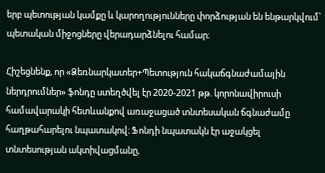երբ պետության կամքը և կարողությունները փորձության են ենթարկվում՝ պետական միջոցները վերադարձնելու համար։

Հիշեցնենք, որ «Ձեռնարկատեր+Պետություն հակաճգնաժամային ներդրումներ» ֆոնդը ստեղծվել էր 2020-2021 թթ. կորոնավիրուսի համավարակի հետևանքով առաջացած տնտեսական ճգնաժամը հաղթահարելու նպատակով։ Ֆոնդի նպատակն էր աջակցել տնտեսության ակտիվացմանը,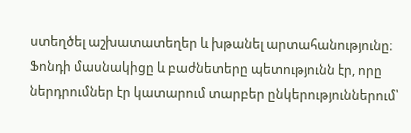ստեղծել աշխատատեղեր և խթանել արտահանությունը։ Ֆոնդի մասնակիցը և բաժնետերը պետությունն էր, որը ներդրումներ էր կատարում տարբեր ընկերություններում՝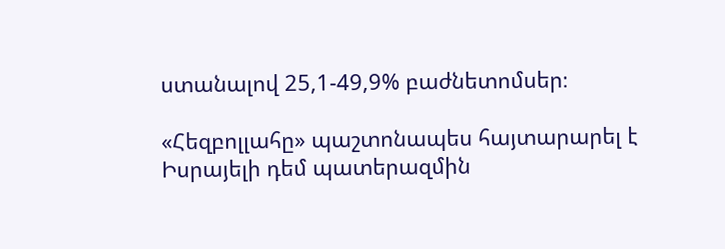ստանալով 25,1-49,9% բաժնետոմսեր։

«Հեզբոլլահը» պաշտոնապես հայտարարել է Իսրայելի դեմ պատերազմին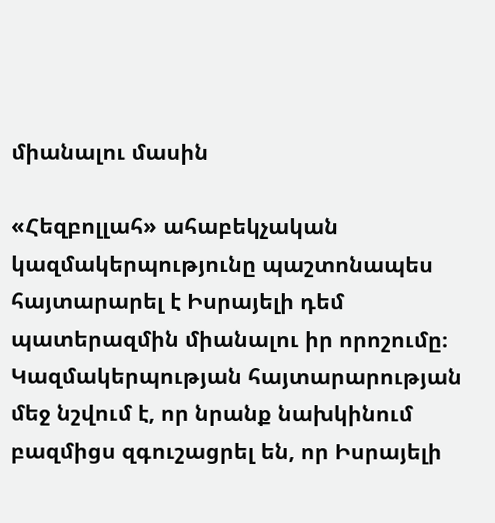միանալու մասին

«Հեզբոլլահ» ահաբեկչական կազմակերպությունը պաշտոնապես հայտարարել է Իսրայելի դեմ պատերազմին միանալու իր որոշումը։ Կազմակերպության հայտարարության մեջ նշվում է, որ նրանք նախկինում բազմիցս զգուշացրել են, որ Իսրայելի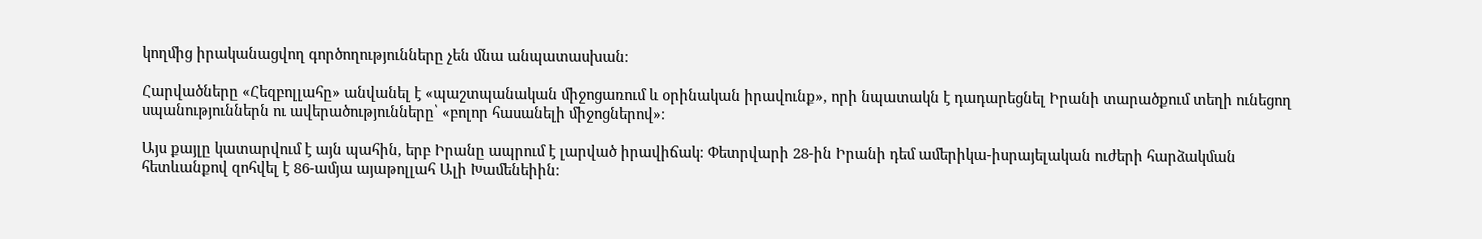կողմից իրականացվող գործողությունները չեն մնա անպատասխան։

Հարվածները «Հեզբոլլահը» անվանել է «պաշտպանական միջոցառում և օրինական իրավունք», որի նպատակն է դադարեցնել Իրանի տարածքում տեղի ունեցող սպանություններն ու ավերածությունները՝ «բոլոր հասանելի միջոցներով»։

Այս քայլը կատարվում է այն պահին, երբ Իրանը ապրում է լարված իրավիճակ։ Փետրվարի 28-ին Իրանի դեմ ամերիկա-իսրայելական ուժերի հարձակման հետևանքով զոհվել է 86-ամյա այաթոլլահ Ալի Խամենեիին։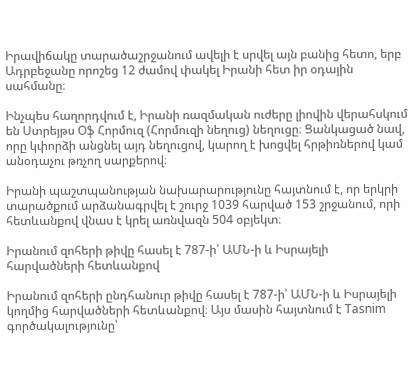Իրավիճակը տարածաշրջանում ավելի է սրվել այն բանից հետո, երբ Ադրբեջանը որոշեց 12 ժամով փակել Իրանի հետ իր օդային սահմանը։

Ինչպես հաղորդվում է, Իրանի ռազմական ուժերը լիովին վերահսկում են Ստրեյթս Օֆ Հորմուզ (Հորմուզի նեղուց) նեղուցը։ Ցանկացած նավ, որը կփորձի անցնել այդ նեղուցով, կարող է խոցվել հրթիռներով կամ անօդաչու թռչող սարքերով։

Իրանի պաշտպանության նախարարությունը հայտնում է, որ երկրի տարածքում արձանագրվել է շուրջ 1039 հարված 153 շրջանում, որի հետևանքով վնաս է կրել առնվազն 504 օբյեկտ։

Իրանում զոհերի թիվը հասել է 787-ի՝ ԱՄՆ-ի և Իսրայելի հարվածների հետևանքով

Իրանում զոհերի ընդհանուր թիվը հասել է 787-ի՝ ԱՄՆ-ի և Իսրայելի կողմից հարվածների հետևանքով։ Այս մասին հայտնում է Tasnim գործակալությունը՝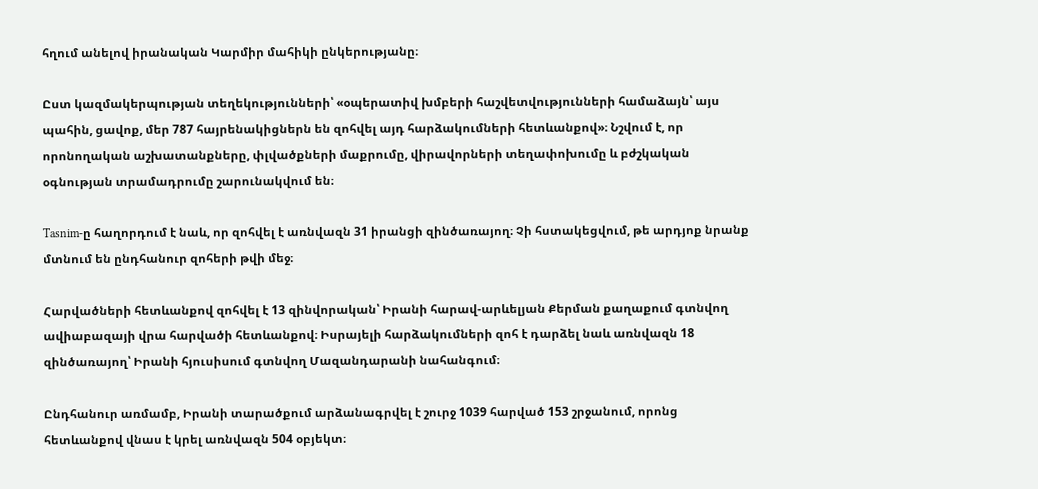հղում անելով իրանական Կարմիր մահիկի ընկերությանը։

Ըստ կազմակերպության տեղեկությունների՝ «օպերատիվ խմբերի հաշվետվությունների համաձայն՝ այս պահին, ցավոք, մեր 787 հայրենակիցներն են զոհվել այդ հարձակումների հետևանքով»։ Նշվում է, որ որոնողական աշխատանքները, փլվածքների մաքրումը, վիրավորների տեղափոխումը և բժշկական օգնության տրամադրումը շարունակվում են։

Tasnim-ը հաղորդում է նաև, որ զոհվել է առնվազն 31 իրանցի զինծառայող։ Չի հստակեցվում, թե արդյոք նրանք մտնում են ընդհանուր զոհերի թվի մեջ։

Հարվածների հետևանքով զոհվել է 13 զինվորական՝ Իրանի հարավ-արևելյան Քերման քաղաքում գտնվող ավիաբազայի վրա հարվածի հետևանքով։ Իսրայելի հարձակումների զոհ է դարձել նաև առնվազն 18 զինծառայող՝ Իրանի հյուսիսում գտնվող Մազանդարանի նահանգում։

Ընդհանուր առմամբ, Իրանի տարածքում արձանագրվել է շուրջ 1039 հարված 153 շրջանում, որոնց հետևանքով վնաս է կրել առնվազն 504 օբյեկտ։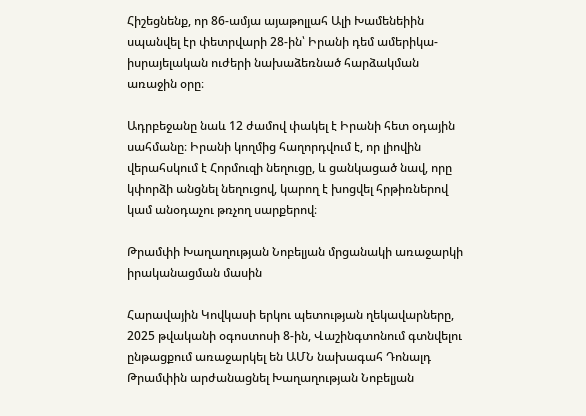Հիշեցնենք, որ 86-ամյա այաթոլլահ Ալի Խամենեիին սպանվել էր փետրվարի 28-ին՝ Իրանի դեմ ամերիկա-իսրայելական ուժերի նախաձեռնած հարձակման առաջին օրը։

Ադրբեջանը նաև 12 ժամով փակել է Իրանի հետ օդային սահմանը։ Իրանի կողմից հաղորդվում է, որ լիովին վերահսկում է Հորմուզի նեղուցը, և ցանկացած նավ, որը կփորձի անցնել նեղուցով, կարող է խոցվել հրթիռներով կամ անօդաչու թռչող սարքերով։

Թրամփի Խաղաղության Նոբելյան մրցանակի առաջարկի իրականացման մասին

Հարավային Կովկասի երկու պետության ղեկավարները, 2025 թվականի օգոստոսի 8-ին, Վաշինգտոնում գտնվելու ընթացքում առաջարկել են ԱՄՆ նախագահ Դոնալդ Թրամփին արժանացնել Խաղաղության Նոբելյան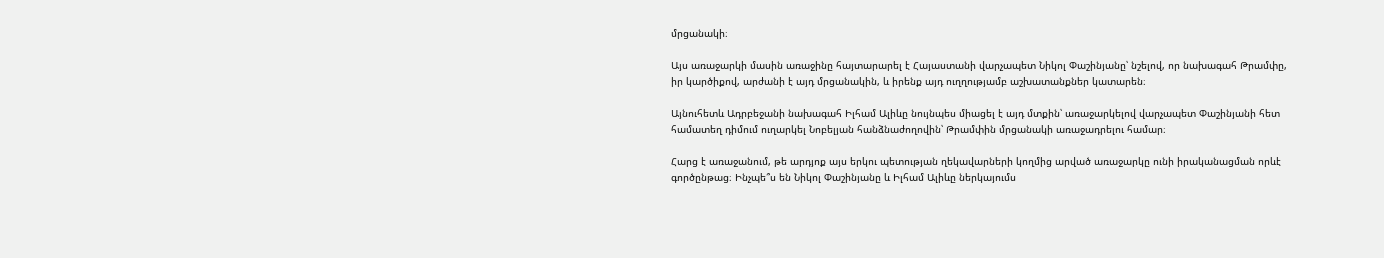մրցանակի։

Այս առաջարկի մասին առաջինը հայտարարել է Հայաստանի վարչապետ Նիկոլ Փաշինյանը՝ նշելով, որ նախագահ Թրամփը, իր կարծիքով, արժանի է այդ մրցանակին, և իրենք այդ ուղղությամբ աշխատանքներ կատարեն։

Այնուհետև Ադրբեջանի նախագահ Իլհամ Ալիևը նույնպես միացել է այդ մտքին՝ առաջարկելով վարչապետ Փաշինյանի հետ համատեղ դիմում ուղարկել Նոբելյան հանձնաժողովին՝ Թրամփին մրցանակի առաջադրելու համար։

Հարց է առաջանում, թե արդյոք այս երկու պետության ղեկավարների կողմից արված առաջարկը ունի իրականացման որևէ գործընթաց։ Ինչպե՞ս են Նիկոլ Փաշինյանը և Իլհամ Ալիևը ներկայումս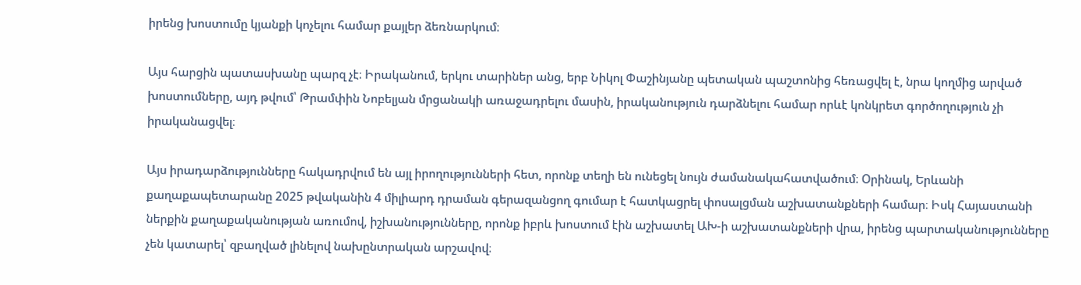իրենց խոստումը կյանքի կոչելու համար քայլեր ձեռնարկում։

Այս հարցին պատասխանը պարզ չէ։ Իրականում, երկու տարիներ անց, երբ Նիկոլ Փաշինյանը պետական պաշտոնից հեռացվել է, նրա կողմից արված խոստումները, այդ թվում՝ Թրամփին Նոբելյան մրցանակի առաջադրելու մասին, իրականություն դարձնելու համար որևէ կոնկրետ գործողություն չի իրականացվել։

Այս իրադարձությունները հակադրվում են այլ իրողությունների հետ, որոնք տեղի են ունեցել նույն ժամանակահատվածում։ Օրինակ, Երևանի քաղաքապետարանը 2025 թվականին 4 միլիարդ դրաման գերազանցող գումար է հատկացրել փոսալցման աշխատանքների համար։ Իսկ Հայաստանի ներքին քաղաքականության առումով, իշխանությունները, որոնք իբրև խոստում էին աշխատել ԱԽ-ի աշխատանքների վրա, իրենց պարտականությունները չեն կատարել՝ զբաղված լինելով նախընտրական արշավով։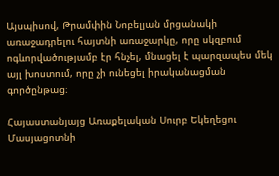Այսպիսով, Թրամփին Նոբելյան մրցանակի առաջադրելու հայտնի առաջարկը, որը սկզբում ոգևորվածությամբ էր հնչել, մնացել է պարզապես մեկ այլ խոստում, որը չի ունեցել իրականացման գործընթաց։

Հայաստանյայց Առաքելական Սուրբ Եկեղեցու Մասյացոտնի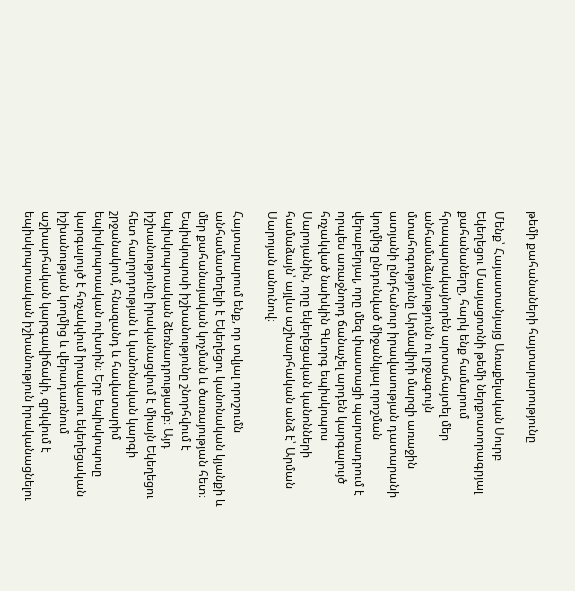թեմի քահանաների հայտարարությունը

Մենք՝ Հայաստանյայց Առաքելական Սուրբ Եկեղեցու Մասյացոտնի թեմի ներքոստորագրյալ քահանաները, հարկ ենք համարում հրապարակայնորեն արտահայտել մեր անհամաձայնությունն ու լրջագույն մտահոգությունը Արմավիրի մարզի առաջին ատյանի ընդհանուր իրավասության դատարանի կողմից ընդունված միջանկյալ որոշման վերաբերյալ, որը մեզ փաստացի պարտադրում է որպես առաջնորդ ճանաչել արդեն կարգալույծ հռչակված նախկին Գևորգ եպիսկոպոս Սարոյանին, որը եկեղեցական կանոնների համաձայն՝ այլևս աշխարհական անձ է՝ Արման Սարոյան անունով։

Հայտարարում ենք, որ տվյալ որոշումն անհամատեղելի է Եկեղեցու կանոնական կյանքի և մեր քահանայական կոչման և ծառայության հետ։ Եպիսկոպոսի իշխանությունը շնորհվում է եպիսկոպոսական ձեռնադրությամբ։ Այդ իշխանությունը իրականացվում է միայն Եկեղեցու հետ հաղորդության և կանոնական կարգի շրջանակում, հնազանդ և հավատարիմ եպիսկոպոսական ուխտին։ Երբ եպիսկոպոսը կարգալույծ է հռչակվում իրավասու եկեղեցական իշխանության կողմից և վերադառնում աշխարհական կարգավիճակի, զրկվում է եպիսկոպոսական իշխանություն իրականացնելու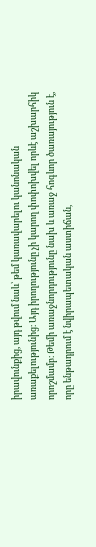իրավունքից, այդ թվում նաև՝ թեմ կառավարելու կանոնական առաքելությունից։ Այդ իրողությունը չի կարող փոփոխվել որևէ աշխարհիկ որոշմամբ։ Թեմի առաջնորդությունը նախ և առաջ հոգևոր ծառայություն է, որը ենթադրում է նվիրապետական աստիճան,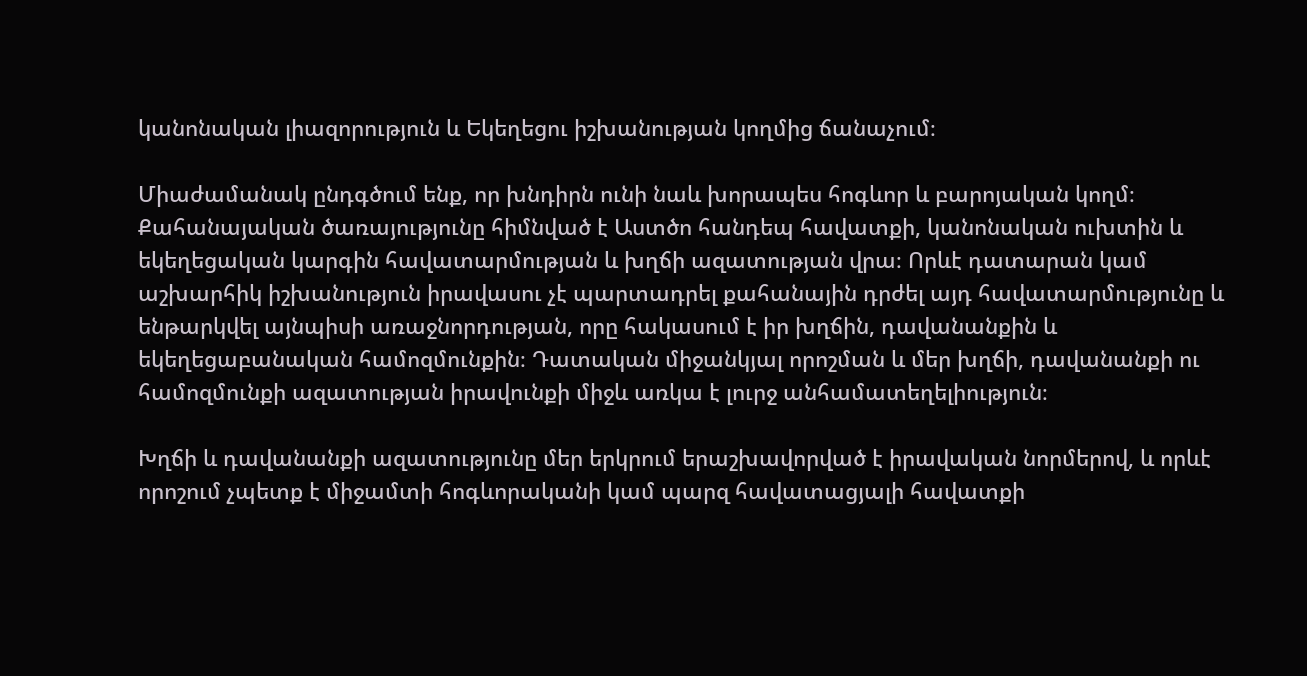կանոնական լիազորություն և Եկեղեցու իշխանության կողմից ճանաչում։

Միաժամանակ ընդգծում ենք, որ խնդիրն ունի նաև խորապես հոգևոր և բարոյական կողմ։ Քահանայական ծառայությունը հիմնված է Աստծո հանդեպ հավատքի, կանոնական ուխտին և եկեղեցական կարգին հավատարմության և խղճի ազատության վրա։ Որևէ դատարան կամ աշխարհիկ իշխանություն իրավասու չէ պարտադրել քահանային դրժել այդ հավատարմությունը և ենթարկվել այնպիսի առաջնորդության, որը հակասում է իր խղճին, դավանանքին և եկեղեցաբանական համոզմունքին։ Դատական միջանկյալ որոշման և մեր խղճի, դավանանքի ու համոզմունքի ազատության իրավունքի միջև առկա է լուրջ անհամատեղելիություն։

Խղճի և դավանանքի ազատությունը մեր երկրում երաշխավորված է իրավական նորմերով, և որևէ որոշում չպետք է միջամտի հոգևորականի կամ պարզ հավատացյալի հավատքի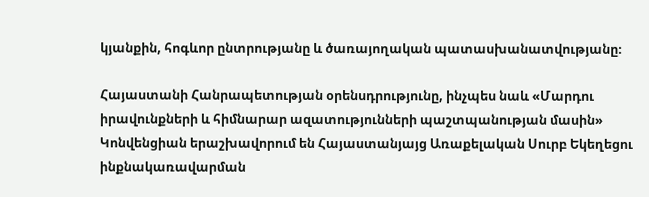կյանքին, հոգևոր ընտրությանը և ծառայողական պատասխանատվությանը։

Հայաստանի Հանրապետության օրենսդրությունը, ինչպես նաև «Մարդու իրավունքների և հիմնարար ազատությունների պաշտպանության մասին» Կոնվենցիան երաշխավորում են Հայաստանյայց Առաքելական Սուրբ Եկեղեցու ինքնակառավարման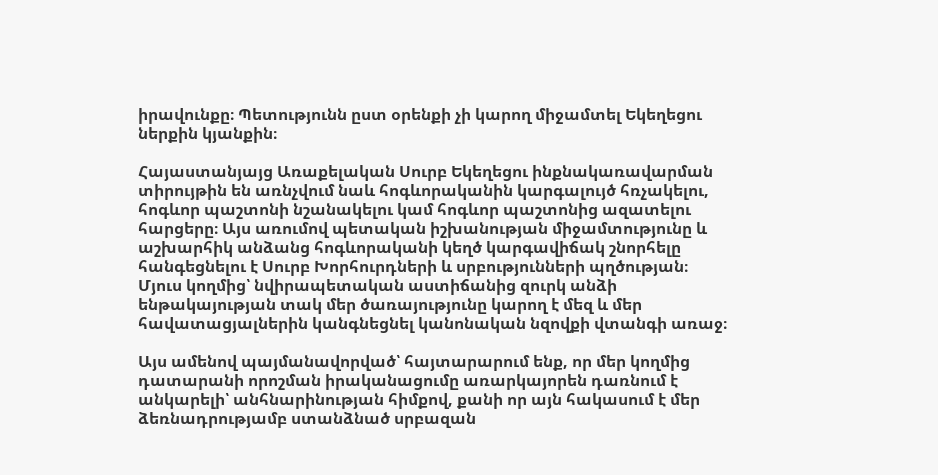իրավունքը։ Պետությունն ըստ օրենքի չի կարող միջամտել Եկեղեցու ներքին կյանքին։

Հայաստանյայց Առաքելական Սուրբ Եկեղեցու ինքնակառավարման տիրույթին են առնչվում նաև հոգևորականին կարգալույծ հռչակելու, հոգևոր պաշտոնի նշանակելու կամ հոգևոր պաշտոնից ազատելու հարցերը։ Այս առումով պետական իշխանության միջամտությունը և աշխարհիկ անձանց հոգևորականի կեղծ կարգավիճակ շնորհելը հանգեցնելու է Սուրբ Խորհուրդների և սրբությունների պղծության։ Մյուս կողմից՝ նվիրապետական աստիճանից զուրկ անձի ենթակայության տակ մեր ծառայությունը կարող է մեզ և մեր հավատացյալներին կանգնեցնել կանոնական նզովքի վտանգի առաջ։

Այս ամենով պայմանավորված՝ հայտարարում ենք, որ մեր կողմից դատարանի որոշման իրականացումը առարկայորեն դառնում է անկարելի՝ անհնարինության հիմքով, քանի որ այն հակասում է մեր ձեռնադրությամբ ստանձնած սրբազան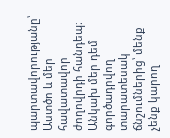պարտավորությանը՝ Աստծո և մեր հավատավոր ժողովրդի հանդեպ։ Անկախ մեր դեմ գործադրվող տարատեսակ ճնշումներից՝ մենք չենք կարող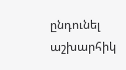ընդունել աշխարհիկ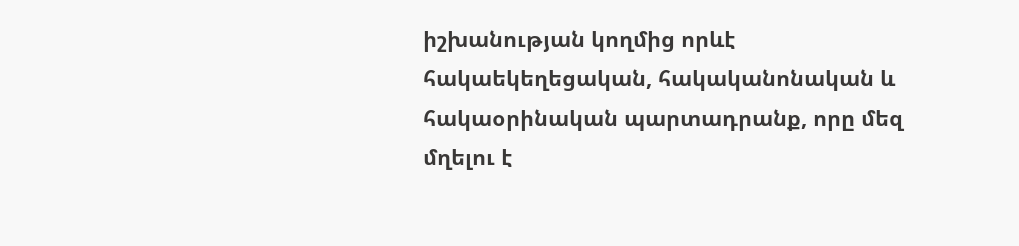իշխանության կողմից որևէ հակաեկեղեցական, հակականոնական և հակաօրինական պարտադրանք, որը մեզ մղելու է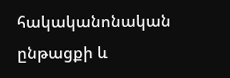հակականոնական ընթացքի և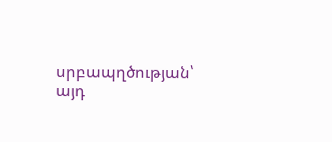սրբապղծության՝ այդ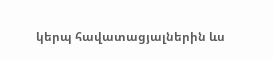կերպ հավատացյալներին ևս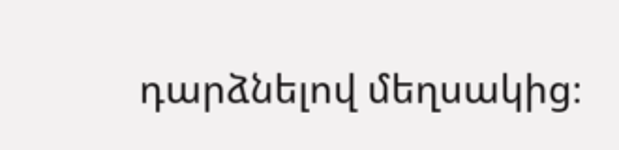դարձնելով մեղսակից։